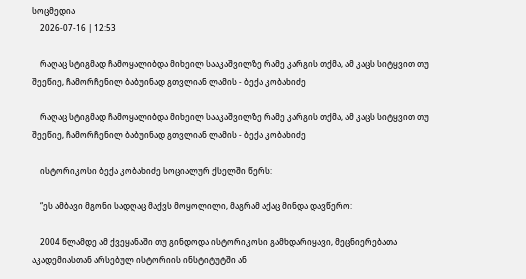სოცმედია
    2026-07-16 | 12:53

    რაღაც სტიგმად ჩამოყალიბდა მიხეილ სააკაშვილზე რამე კარგის თქმა, ამ კაცს სიტყვით თუ შეეწიე, ჩამორჩენილ ბაბუინად გთვლიან ლამის - ბექა კობახიძე

    რაღაც სტიგმად ჩამოყალიბდა მიხეილ სააკაშვილზე რამე კარგის თქმა, ამ კაცს სიტყვით თუ შეეწიე, ჩამორჩენილ ბაბუინად გთვლიან ლამის - ბექა კობახიძე

    ისტორიკოსი ბექა კობახიძე სოციალურ ქსელში წერს:

    “ეს ამბავი მგონი სადღაც მაქვს მოყოლილი, მაგრამ აქაც მინდა დავწერო:

    2004 წლამდე ამ ქვეყანაში თუ გინდოდა ისტორიკოსი გამხდარიყავი, მეცნიერებათა აკადემიასთან არსებულ ისტორიის ინსტიტუტში ან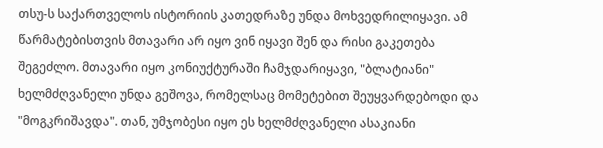თსუ-ს საქართველოს ისტორიის კათედრაზე უნდა მოხვედრილიყავი. ამ წარმატებისთვის მთავარი არ იყო ვინ იყავი შენ და რისი გაკეთება შეგეძლო. მთავარი იყო კონიუქტურაში ჩამჯდარიყავი, "ბლატიანი" ხელმძღვანელი უნდა გეშოვა, რომელსაც მომეტებით შეუყვარდებოდი და "მოგკრიშავდა". თან, უმჯობესი იყო ეს ხელმძღვანელი ასაკიანი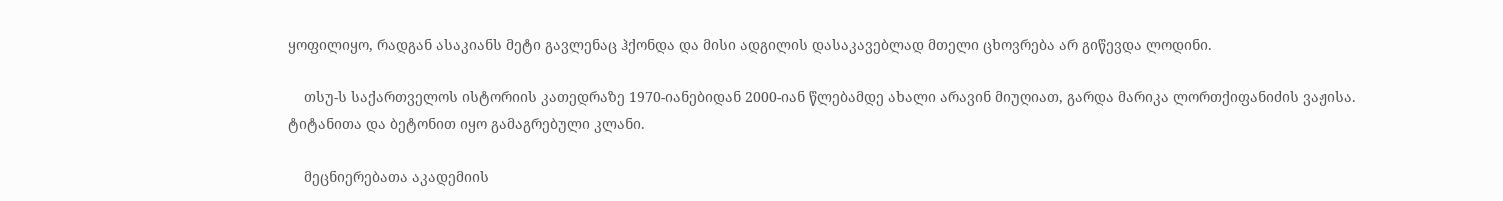ყოფილიყო, რადგან ასაკიანს მეტი გავლენაც ჰქონდა და მისი ადგილის დასაკავებლად მთელი ცხოვრება არ გიწევდა ლოდინი.

    თსუ-ს საქართველოს ისტორიის კათედრაზე 1970-იანებიდან 2000-იან წლებამდე ახალი არავინ მიუღიათ, გარდა მარიკა ლორთქიფანიძის ვაჟისა. ტიტანითა და ბეტონით იყო გამაგრებული კლანი.

    მეცნიერებათა აკადემიის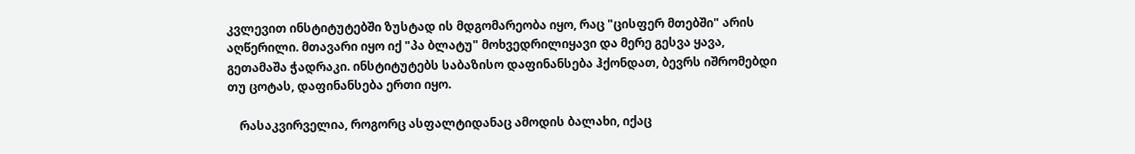კვლევით ინსტიტუტებში ზუსტად ის მდგომარეობა იყო, რაც "ცისფერ მთებში" არის აღწერილი. მთავარი იყო იქ "პა ბლატუ" მოხვედრილიყავი და მერე გესვა ყავა, გეთამაშა ჭადრაკი. ინსტიტუტებს საბაზისო დაფინანსება ჰქონდათ, ბევრს იშრომებდი თუ ცოტას, დაფინანსება ერთი იყო.

    რასაკვირველია, როგორც ასფალტიდანაც ამოდის ბალახი, იქაც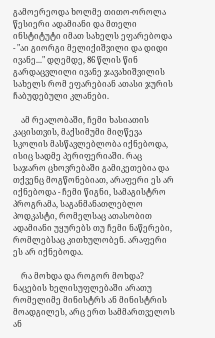გამოერეოდა ხოლმე თითო-ოროლა წესიერი ადამიანი და მთელი ინსტიტუტი იმათ სახელს ეფარებოდა - "აი გიორგი მელიქიშვილი და დიდი ივანე..." დღემდე, 86 წლის წინ გარდაცვლილი ივანე ჯავახიშვილის სახელს რომ ეფარებიან ათასი ჯურის ჩაბუდებული კლანები.

    ამ რეალობაში, ჩემი ხასიათის კაცისთვის, მაქსიმუმი მიღწევა სკოლის მასწავლებლობა იქნებოდა, ისიც სადმე პერიფერიაში. რაც საჯარო ცხოვრებაში გამიკეთებია და თქვენც მოგწონებიათ, არაფერი ეს არ იქნებოდა - ჩემი წიგნი, სამაგისტრო პროგრამა, საგანმანათლებლო პოდკასტი, რომელსაც ათასობით ადამიანი უყურებს თუ ჩემი ნაწერები, რომლებსაც კითხულობენ. არაფერი ეს არ იქნებოდა.

    რა მოხდა და როგორ მოხდა? ნაცების ხელისუფლებაში არათუ რომელიმე მინისტრს ან მინისტრის მოადგილეს, არც ერთ სამმართველოს ან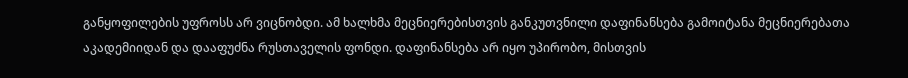განყოფილების უფროსს არ ვიცნობდი. ამ ხალხმა მეცნიერებისთვის განკუთვნილი დაფინანსება გამოიტანა მეცნიერებათა აკადემიიდან და დააფუძნა რუსთაველის ფონდი. დაფინანსება არ იყო უპირობო, მისთვის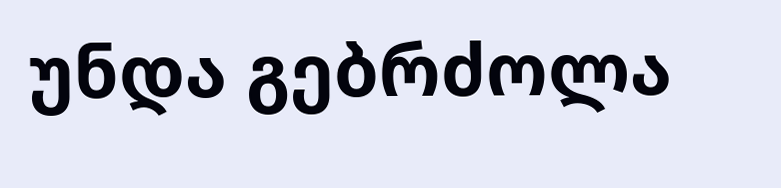უნდა გებრძოლა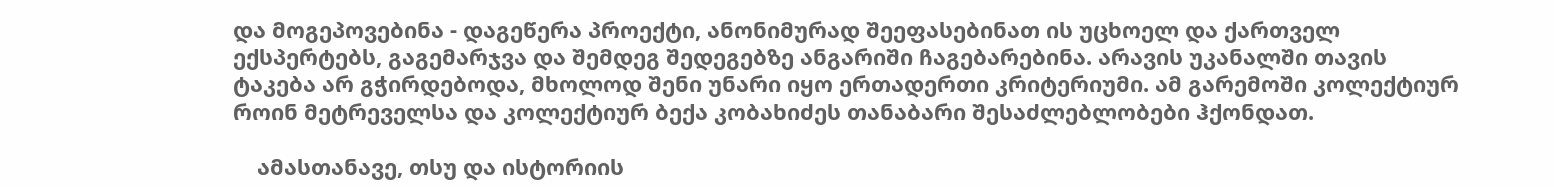და მოგეპოვებინა - დაგეწერა პროექტი, ანონიმურად შეეფასებინათ ის უცხოელ და ქართველ ექსპერტებს, გაგემარჯვა და შემდეგ შედეგებზე ანგარიში ჩაგებარებინა. არავის უკანალში თავის ტაკება არ გჭირდებოდა, მხოლოდ შენი უნარი იყო ერთადერთი კრიტერიუმი. ამ გარემოში კოლექტიურ როინ მეტრეველსა და კოლექტიურ ბექა კობახიძეს თანაბარი შესაძლებლობები ჰქონდათ.

    ამასთანავე, თსუ და ისტორიის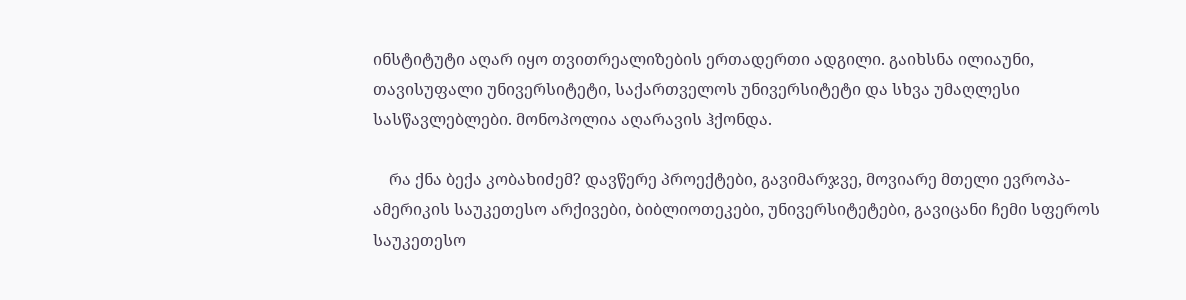ინსტიტუტი აღარ იყო თვითრეალიზების ერთადერთი ადგილი. გაიხსნა ილიაუნი, თავისუფალი უნივერსიტეტი, საქართველოს უნივერსიტეტი და სხვა უმაღლესი სასწავლებლები. მონოპოლია აღარავის ჰქონდა.

    რა ქნა ბექა კობახიძემ? დავწერე პროექტები, გავიმარჯვე, მოვიარე მთელი ევროპა-ამერიკის საუკეთესო არქივები, ბიბლიოთეკები, უნივერსიტეტები, გავიცანი ჩემი სფეროს საუკეთესო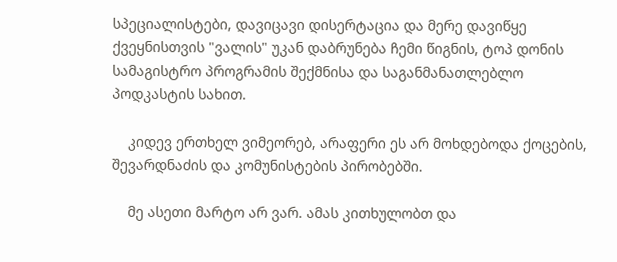სპეციალისტები, დავიცავი დისერტაცია და მერე დავიწყე ქვეყნისთვის "ვალის" უკან დაბრუნება ჩემი წიგნის, ტოპ დონის სამაგისტრო პროგრამის შექმნისა და საგანმანათლებლო პოდკასტის სახით.

    კიდევ ერთხელ ვიმეორებ, არაფერი ეს არ მოხდებოდა ქოცების, შევარდნაძის და კომუნისტების პირობებში.

    მე ასეთი მარტო არ ვარ. ამას კითხულობთ და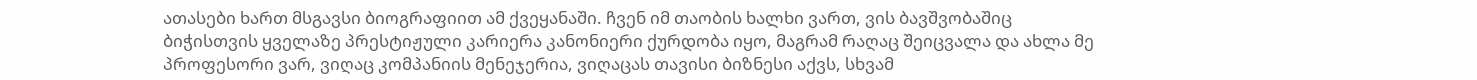ათასები ხართ მსგავსი ბიოგრაფიით ამ ქვეყანაში. ჩვენ იმ თაობის ხალხი ვართ, ვის ბავშვობაშიც ბიჭისთვის ყველაზე პრესტიჟული კარიერა კანონიერი ქურდობა იყო, მაგრამ რაღაც შეიცვალა და ახლა მე პროფესორი ვარ, ვიღაც კომპანიის მენეჯერია, ვიღაცას თავისი ბიზნესი აქვს, სხვამ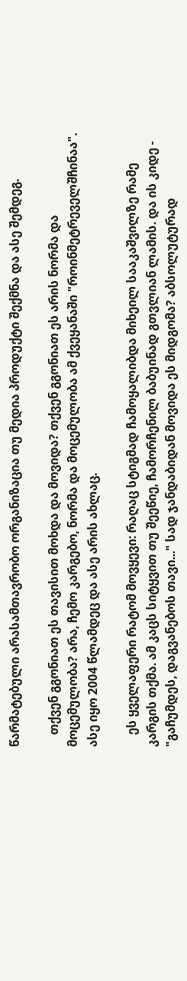წარმატებული არასამთავრობო ორგანიზაცია თუ მედია პროდუქტი შექმნა და ასე შემდეგ.

    თქვენ გგონიათ ეს თავისით მოხდა და მოვიდა? თქვენ გგონიათ ეს არის ნორმა და მოცემულობა? არა, ჩემო კარგებო, ნორმა და მოცემულობა ამ ქვეყანაში "როინმეტრეველშჩინაა". ასე იყო 2004 წლამდეც და ასე არის ახლაც.

    ეს ყველაფერი რატომ მოვყევი: რაღაც სტიგმად ჩამოყალიბდა მიხეილ სააკაშვილზე რამე კარგის თქმა. ამ კაცს სიტყვით თუ შეეწიე, ჩამორჩენილ ბაბუინად გთვლიან ლამის. და ის კიდე - "გაჩუმდეს, დაგვანებოს თავი..." სად ჯანდაბიდან მოვიდა ეს მიდგომა? აბსოლუტურად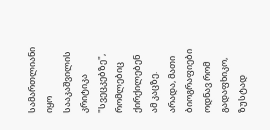სამართლიანი იყო სააკაშვილის კრიტიკა "სვეცკებზე", რომლებიც ქირქილებენ ამ კაცზე. არადა, მათი ბიოგრაფიები ოდნავ რომ გადაფხიკო, ზუსტად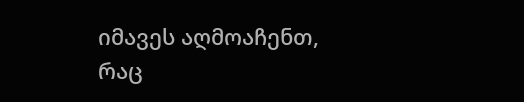იმავეს აღმოაჩენთ, რაც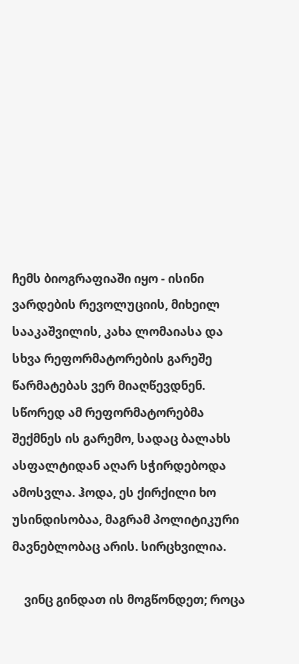ჩემს ბიოგრაფიაში იყო - ისინი ვარდების რევოლუციის, მიხეილ სააკაშვილის, კახა ლომაიასა და სხვა რეფორმატორების გარეშე წარმატებას ვერ მიაღწევდნენ. სწორედ ამ რეფორმატორებმა შექმნეს ის გარემო, სადაც ბალახს ასფალტიდან აღარ სჭირდებოდა ამოსვლა. ჰოდა, ეს ქირქილი ხო უსინდისობაა, მაგრამ პოლიტიკური მავნებლობაც არის. სირცხვილია.

    ვინც გინდათ ის მოგწონდეთ; როცა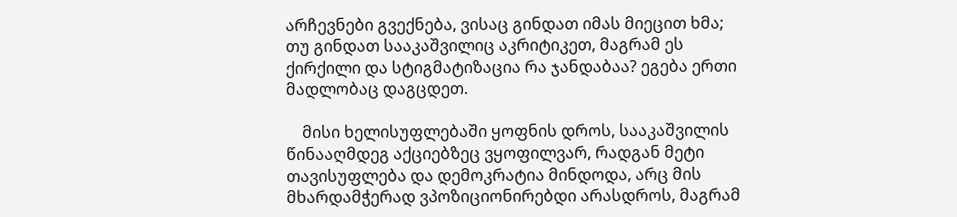არჩევნები გვექნება, ვისაც გინდათ იმას მიეცით ხმა; თუ გინდათ სააკაშვილიც აკრიტიკეთ, მაგრამ ეს ქირქილი და სტიგმატიზაცია რა ჯანდაბაა? ეგება ერთი მადლობაც დაგცდეთ.

    მისი ხელისუფლებაში ყოფნის დროს, სააკაშვილის წინააღმდეგ აქციებზეც ვყოფილვარ, რადგან მეტი თავისუფლება და დემოკრატია მინდოდა, არც მის მხარდამჭერად ვპოზიციონირებდი არასდროს, მაგრამ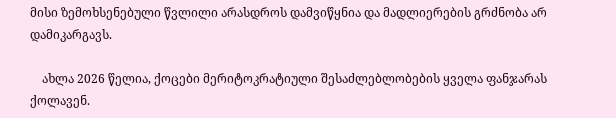მისი ზემოხსენებული წვლილი არასდროს დამვიწყნია და მადლიერების გრძნობა არ დამიკარგავს.

    ახლა 2026 წელია, ქოცები მერიტოკრატიული შესაძლებლობების ყველა ფანჯარას ქოლავენ.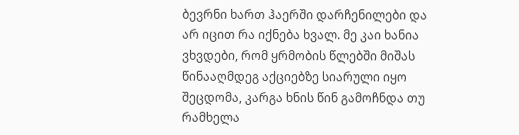ბევრნი ხართ ჰაერში დარჩენილები და არ იცით რა იქნება ხვალ. მე კაი ხანია ვხვდები, რომ ყრმობის წლებში მიშას წინააღმდეგ აქციებზე სიარული იყო შეცდომა, კარგა ხნის წინ გამოჩნდა თუ რამხელა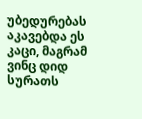უბედურებას აკავებდა ეს კაცი, მაგრამ ვინც დიდ სურათს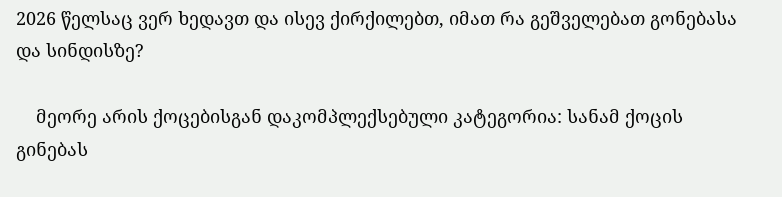2026 წელსაც ვერ ხედავთ და ისევ ქირქილებთ, იმათ რა გეშველებათ გონებასა და სინდისზე?

    მეორე არის ქოცებისგან დაკომპლექსებული კატეგორია: სანამ ქოცის გინებას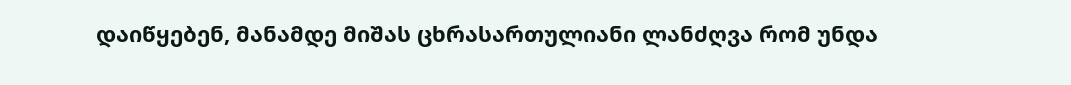დაიწყებენ, მანამდე მიშას ცხრასართულიანი ლანძღვა რომ უნდა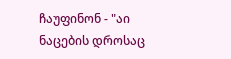ჩაუფინონ - "აი ნაცების დროსაც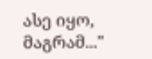ასე იყო, მაგრამ..."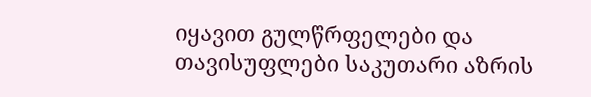იყავით გულწრფელები და თავისუფლები საკუთარი აზრის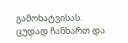გამოხატვისას. ცუდად ჩანხართ და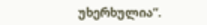უხერხულია”.